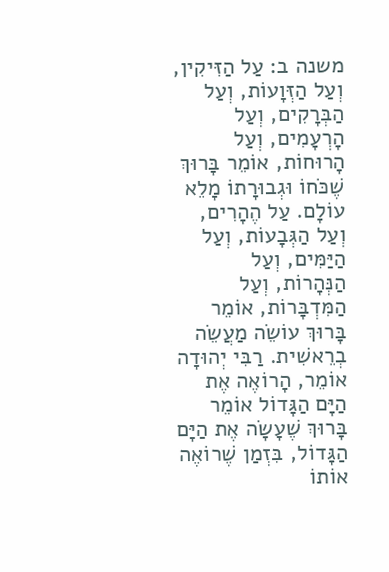משנה ב: עַל הַזִּיקִין, וְעַל הַזְּוָעוֹת, וְעַל הַבְּרָקִים, וְעַל הָרְעָמִים, וְעַל הָרוּחוֹת, אוֹמֵר בָּרוּךְ שֶׁכֹּחוֹ וּגְבוּרָתוֹ מָלֵא עוֹלָם. עַל הֶהָרִים, וְעַל הַגְּבָעוֹת, וְעַל הַיַּמִּים, וְעַל הַנְּהָרוֹת, וְעַל הַמִּדְבָּרוֹת, אוֹמֵר בָּרוּךְ עוֹשֵׂה מַעֲשֵׂה בְרֵאשִׁית. רַבִּי יְהוּדָה אוֹמֵר, הָרוֹאֶה אֶת הַיָּם הַגָּדוֹל אוֹמֵר בָּרוּךְ שֶׁעָשָׂה אֶת הַיָּם הַגָּדוֹל, בִּזְמַן שֶׁרוֹאֶה אוֹתוֹ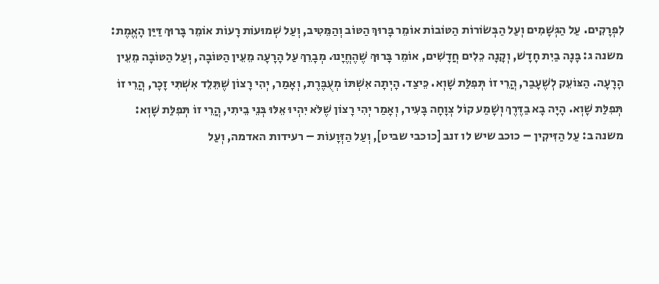לִפְרָקִים. עַל הַגְּשָׁמִים וְעַל הַבְּשׂוֹרוֹת הַטּוֹבוֹת אוֹמֵר בָּרוּךְ הַטּוֹב וְהַמֵּטִיב, וְעַל שְׁמוּעוֹת רָעוֹת אוֹמֵר בָּרוּךְ דַּיַּן הָאֱמֶת:
משנה ג: בָּנָה בַיִת חָדָשׁ, וְקָנָה כֵלִים חֲדָשִׁים, אוֹמֵר בָּרוּךְ שֶׁהֶחֱיָנוּ. מְבָרֵךְ עַל הָרָעָה מֵעֵין הַטּוֹבָה, וְעַל הַטּוֹבָה מֵעֵין הָרָעָה. הַצּוֹעֵק לְשֶׁעָבַר, הֲרֵי זוֹ תְּפִלַּת שָׁוְא. כֵּיצַד. הָיְתָה אִשְׁתּוֹ מְעֻבֶּרֶת, וְאָמַר, יְהִי רָצוֹן שֶׁתֵּלֵד אִשְׁתִּי זָכָר, הֲרֵי זוֹ תְּפִלַּת שָׁוְא. הָיָה בָא בַדֶּרֶךְ וְשָׁמַע קוֹל צְוָחָה בָּעִיר, וְאָמַר יְהִי רָצוֹן שֶׁלֹּא יִהְיוּ אֵלּוּ בְּנֵי בֵיתִי, הֲרֵי זוֹ תְּפִלַּת שָׁוְא:
משנה ב: עַל הַזִּיקִין – כוכב שיש לו זנב [כוכבי שביט], וְעַל הַזְּוָעוֹת – רעידות האדמה, וְעַל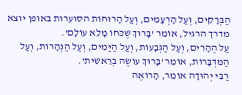הַבְּרָקִים, וְעַל הָרְעָמִים, וְעַל הָרוּחוֹת הסוערות באופן יוצא מדרך הרגיל, אוֹמֵר 'בָּרוּךְ שֶׁכֹּחוֹ מָלֵא עוֹלָם'.
עַל הֶהָרִים, וְעַל הַגְּבָעוֹת, וְעַל הַיַּמִים, וְעַל הַנְּהָרוֹת, וְעַל הַמִּדְבָּרוֹת, אוֹמֵר 'בָּרוּךְ עוֹשֶׂה בְרֵאשִׁית'.
רַבִּי יְהוּדָה אוֹמֵר, הָרוֹאֶה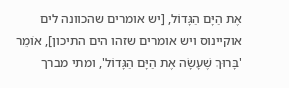אֶת הַיָּם הַגָּדוֹל, [יש אומרים שהכוונה לים אוקיינוס ויש אומרים שזהו הים התיכון], אוֹמֵר 'בָּרוּךְ שֶׁעָשָׂה אֶת הַיָּם הַגָּדוֹל', ומתי מברך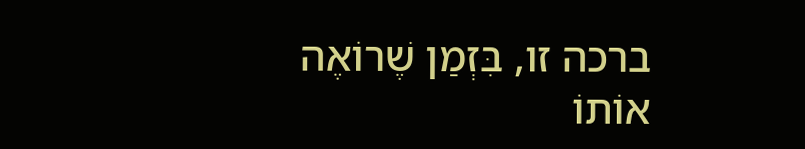ברכה זו, בִּזְמַן שֶׁרוֹאֶה אוֹתוֹ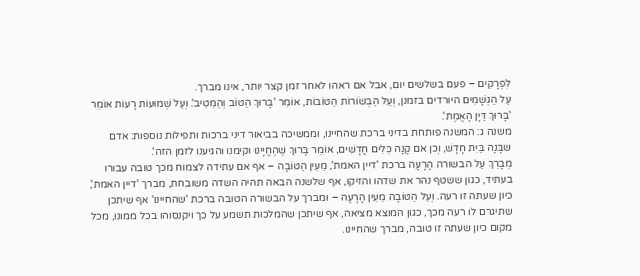לִפְרָקִים – פעם בשלשים יום, אבל אם ראהו לאחר זמן קצר יותר, אינו מברך.
עַל הַגְּשָׁמִים היורדים בזמנן, וְעַל הַבְּשׂוֹרוֹת הַטּוֹבוֹת, אוֹמֵר 'בָּרוּךְ הַטּוֹב וְהַמֵּטִיב'. וְעַל שְׁמוּעוֹת רָעוֹת אוֹמֵר 'בָּרוּךְ דַּיָּן הָאֱמֶת'.
משנה ג: המשנה פותחת בדיני ברכת שהחיינו, וממשיכה בביאור דיני ברכות ותפילות נוספות: אדם שבָּנָה בַּיִת חָדָשׁ, וְכן אם קָנָה כֵּלִים חֲדָשִׁים, אוֹמֵר בָּרוּךְ שֶׁהֶחֱיָינוּ וקימנו והגיענו לזמן הזה'.
מְבָרֵךְ עַל הבשורה הָרָעָה ברכת 'דיין האמת', מֵעֵין הַטּוֹבָה – אף אם עתידה לצמוח מכך טובה עבורו בעתיד, כגון ששטף נהר את שדהו והזיקו, אף שלשנה הבאה תהיה השדה משובחת, מברך 'דיין האמת', כיון שעתה זו רעה. וְעַל הַטּוֹבָה מֵעֵין הָרָעָה – ומברך על הבשורה הטובה ברכת 'שהחיינו' אף שיתכן שתיגרם לו רעה מכך, כגון המוצא מציאה, אף שיתכן שהמלכות תשמע על כך ויקנסוהו בכל ממונו, מכל מקום כיון שעתה זו טובה, מברך שהחיינו.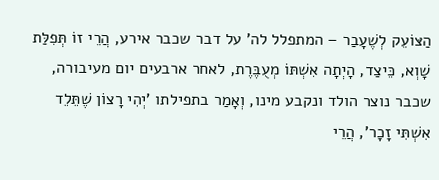הַצּוֹעֵק לְשֶׁעָבַר – המתפלל לה' על דבר שכבר אירע, הֲרֵי זוֹ תְּפִלַּת שָׁוְא, כֵּיצַד, הָיְתָה אִשְׁתּוֹ מְעֻבֶּרֶת, לאחר ארבעים יום מעיבורה, שכבר נוצר הולד ונקבע מינו, וְאָמַר בתפילתו 'יְהִי רָצוֹן שֶׁתֵּלֵד אִשְׁתִּי זָכָר', הֲרֵי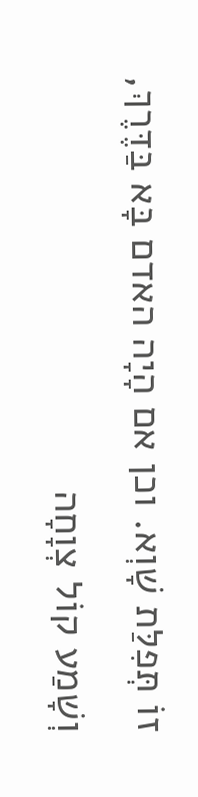זוֹ תְּפִלַּת שָׁוְא. וכן אם הָיָה האדם בָּא בַּדֶּרֶךְ, וְשָׁמַע קוֹל צְוָחָה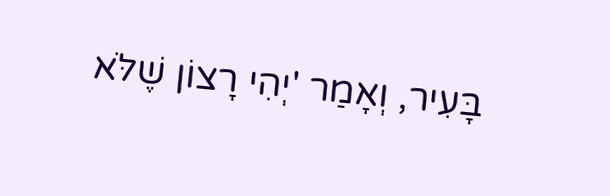בָּעִיר, וְאָמַר 'יְהִי רָצוֹן שֶׁלֹּא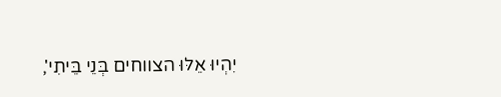יִהְיוּ אֵלּוּ הצווחים בְּנֵי בֵּיתִי',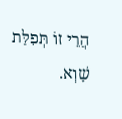הֲרֵי זוֹ תְּפִלַּת שָׁוְא.